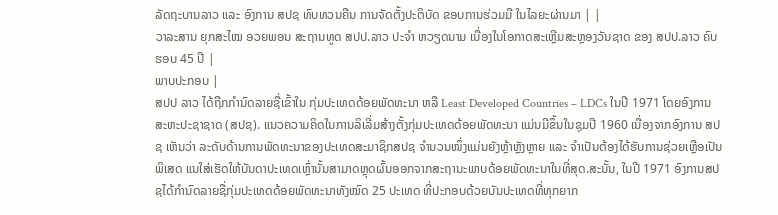ລັດຖະບານລາວ ແລະ ອົງການ ສປຊ ທົບທວນຄືນ ການຈັດຕັ້ງປະຕິບັດ ຂອບການຮ່ວມມື ໃນໄລຍະຜ່ານມາ | |
ວາລະສານ ຍຸກສະໄໝ ອວຍພອນ ສະຖານທູດ ສປປ.ລາວ ປະຈຳ ຫວຽດນາມ ເນື່ອງໃນໂອກາດສະເຫຼີມສະຫຼອງວັນຊາດ ຂອງ ສປປ.ລາວ ຄົບຮອບ 45 ປີ |
ພາບປະກອບ |
ສປປ ລາວ ໄດ້ຖືກກຳນົດລາຍຊື່ເຂົ້າໃນ ກຸ່ມປະເທດດ້ອຍພັດທະນາ ຫລື Least Developed Countries – LDCs ໃນປີ 1971 ໂດຍອົງການສະຫະປະຊາຊາດ (ສປຊ). ແນວຄວາມຄິດໃນການລິເລີ່ມສ້າງຕັ້ງກຸ່ມປະເທດດ້ອຍພັດທະນາ ແມ່ນມີຂຶ້ນໃນຊຸມປີ 1960 ເນື່ອງຈາກອົງການ ສປຊ ເຫັນວ່າ ລະດັບດ້ານການພັດທະນາຂອງປະເທດສະມາຊິກສປຊ ຈຳນວນໜຶ່ງແມ່ນຍັງຫຼ້າຫຼັງຫຼາຍ ແລະ ຈຳເປັນຕ້ອງໄດ້ຮັບການຊ່ວຍເຫຼືອເປັນພິເສດ ແນໃສ່ເຮັດໃຫ້ບັນດາປະເທດເຫຼົ່ານັ້ນສາມາດຫຼຸດຜົ້ນອອກຈາກສະຖານະພາບດ້ອຍພັດທະນາໃນທີ່ສຸດ.ສະນັ້ນ, ໃນປີ 1971 ອົງການສປຊໄດ້ກຳນົດລາຍຊື່ກຸ່ມປະເທດດ້ອຍພັດທະນາທັງໝົດ 25 ປະເທດ ທີ່ປະກອບດ້ວຍບັນປະເທດທີ່ທຸກຍາກ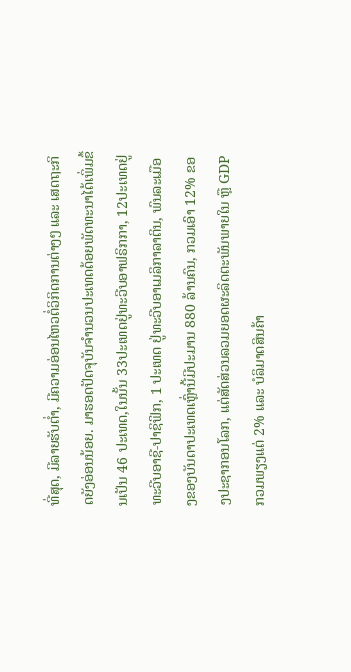ທີ່ສຸດ, ມີລາຍຮັບຕໍ່າ, ມີຄວາມອ່ອນໄຫວຕໍ່ວິກິດການຕ່າງໆ ແລະ ເສດຖະກິດຍັງອ່ອນນ້ອຍ. ມາຮອດປັດຈຸບັນຈຳນວນປະເທດດ້ອຍພັດທະນາໄດ້ເພິ່ມຂຶ້ນເປັນ 46 ປະເທດ,ໃນນັ້ນ 33ປະເທດຢູ່ທະວີບອາຟຣິກກາ, 12ປະເທດຢູ່ທະວີບອາຊີ-ປາຊິຟິກ, 1 ປະເທດ ຢູ່ທະວີບອາເມລິກາລາຕິນ, ພົນລະເມືອງຂອງບັນດາປະເທດເຫຼົ່ານີ້ມີປະມານ 880 ລ້ານຄົນ, ກວມເອົາ 12% ຂອງປະຊາກອນໂລກ, ແຕ່ສັດສ່ວນລວມຍອດຜະລິດຕະພັນພາຍໃນ ຫຼື GDPກວມພຽງແຕ່ 2% ແລະ ບໍລິມາດສິນຄ້າ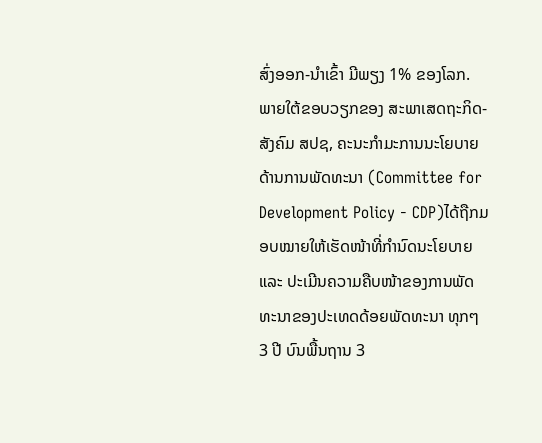ສົ່ງອອກ-ນໍາເຂົ້າ ມີພຽງ 1% ຂອງໂລກ.
ພາຍໃຕ້ຂອບວຽກຂອງ ສະພາເສດຖະກິດ-ສັງຄົມ ສປຊ, ຄະນະກຳມະການນະໂຍບາຍດ້ານການພັດທະນາ (Committee for Development Policy - CDP)ໄດ້ຖືກມອບໝາຍໃຫ້ເຮັດໜ້າທີ່ກຳນົດນະໂຍບາຍ ແລະ ປະເມີນຄວາມຄືບໜ້າຂອງການພັດທະນາຂອງປະເທດດ້ອຍພັດທະນາ ທຸກໆ 3 ປີ ບົນພື້ນຖານ 3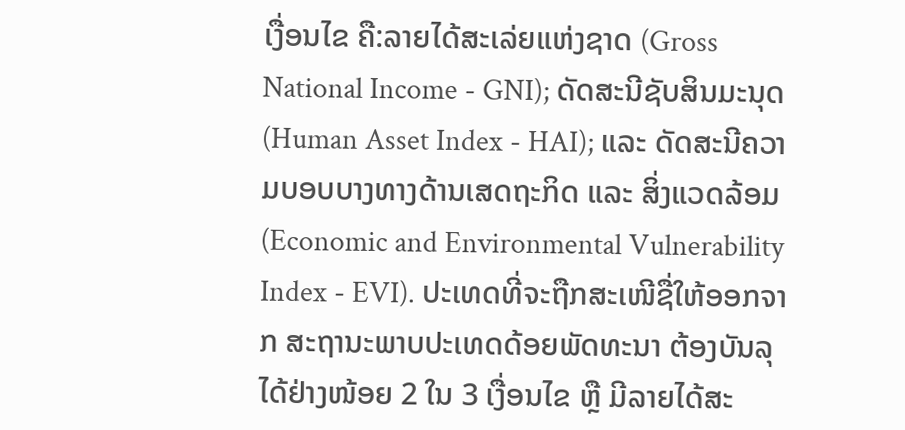ເງື່ອນໄຂ ຄື:ລາຍໄດ້ສະເລ່ຍແຫ່ງຊາດ (Gross National Income - GNI); ດັດສະນີຊັບສິນມະນຸດ (Human Asset Index - HAI); ແລະ ດັດສະນີຄວາມບອບບາງທາງດ້ານເສດຖະກິດ ແລະ ສິ່ງແວດລ້ອມ (Economic and Environmental Vulnerability Index - EVI). ປະເທດທີ່ຈະຖືກສະເໜີຊື່ໃຫ້ອອກຈາກ ສະຖານະພາບປະເທດດ້ອຍພັດທະນາ ຕ້ອງບັນລຸໄດ້ຢ່າງໜ້ອຍ 2 ໃນ 3 ເງື່ອນໄຂ ຫຼື ມີລາຍໄດ້ສະ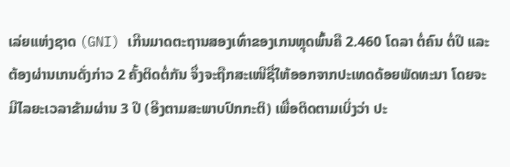ເລ່ຍແຫ່ງຊາດ (GNI) ເກີນມາດຕະຖານສອງເທົ່າຂອງເກນຫຼຸດພົ້ນຄື 2.460 ໂດລາ ຕໍ່ຄົນ ຕໍ່ປີ ແລະ ຕ້ອງຜ່ານເກນດັ່ງກ່າວ 2 ຄັ້ງຕິດຕໍ່ກັນ ຈຶ່ງຈະຖືກສະເໜີຊື່ໃຫ້ອອກຈາກປະເທດດ້ອຍພັດທະນາ ໂດຍຈະມີໄລຍະເວລາຂ້າມຜ່ານ 3 ປີ (ອີງຕາມສະພາບປົກກະຕິ) ເພື່ອຕິດຕາມເບິ່ງວ່າ ປະ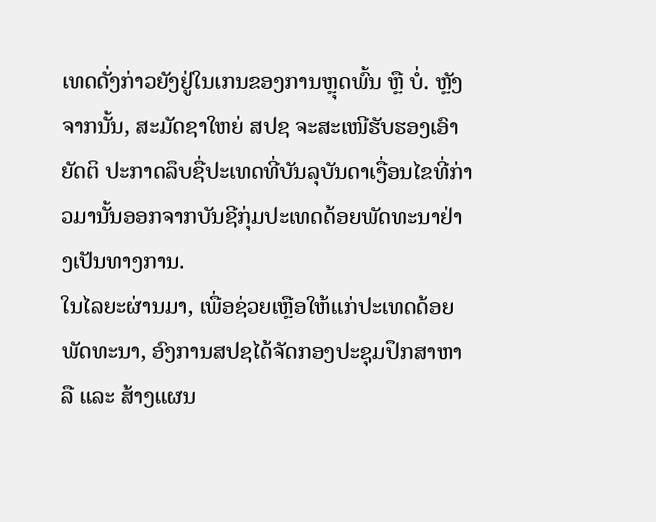ເທດດັ່ງກ່າວຍັງຢູ່ໃນເກນຂອງການຫຼຸດພົ້ນ ຫຼື ບໍ່. ຫຼັງຈາກນັ້ນ, ສະມັດຊາໃຫຍ່ ສປຊ ຈະສະເໜີຮັບຮອງເອົາຍັດຕິ ປະກາດລຶບຊື່ປະເທດທີ່ບັນລຸບັນດາເງື່ອນໄຂທີ່ກ່າວມານັ້ນອອກຈາກບັນຊີກຸ່ມປະເທດດ້ອຍພັດທະນາຢ່າງເປັນທາງການ.
ໃນໄລຍະຜ່ານມາ, ເພື່ອຊ່ວຍເຫຼືອໃຫ້ແກ່ປະເທດດ້ອຍພັດທະນາ, ອົງການສປຊໄດ້ຈັດກອງປະຊຸມປຶກສາຫາລື ແລະ ສ້າງແຜນ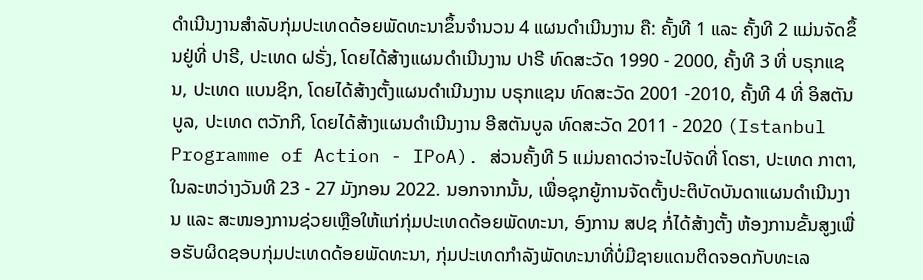ດຳເນີນງານສຳລັບກຸ່ມປະເທດດ້ອຍພັດທະນາຂຶ້ນຈຳນວນ 4 ແຜນດຳເນີນງານ ຄື: ຄັ້ງທີ 1 ແລະ ຄັ້ງທີ 2 ແມ່ນຈັດຂຶ້ນຢູ່ທີ່ ປາຣີ, ປະເທດ ຝຣັ່ງ, ໂດຍໄດ້ສ້າງແຜນດຳເນີນງານ ປາຣີ ທົດສະວັດ 1990 - 2000, ຄັ້ງທີ 3 ທີ່ ບຣຸກແຊນ, ປະເທດ ແບນຊິກ, ໂດຍໄດ້ສ້າງຕັ້ງແຜນດຳເນີນງານ ບຣຸກແຊນ ທົດສະວັດ 2001 -2010, ຄັ້ງທີ 4 ທີ່ ອິສຕັນບູລ, ປະເທດ ຕວັກກີ, ໂດຍໄດ້ສ້າງແຜນດຳເນີນງານ ອີສຕັນບູລ ທົດສະວັດ 2011 - 2020 (Istanbul Programme of Action - IPoA). ສ່ວນຄັ້ງທີ 5 ແມ່ນຄາດວ່າຈະໄປຈັດທີ່ ໂດຮາ, ປະເທດ ກາຕາ, ໃນລະຫວ່າງວັນທີ 23 - 27 ມັງກອນ 2022. ນອກຈາກນັ້ນ, ເພື່ອຊຸກຍູ້ການຈັດຕັ້ງປະຕິບັດບັນດາແຜນດຳເນີນງານ ແລະ ສະໜອງການຊ່ວຍເຫຼືອໃຫ້ແກ່ກຸ່ມປະເທດດ້ອຍພັດທະນາ, ອົງການ ສປຊ ກໍ່ໄດ້ສ້າງຕັ້ງ ຫ້ອງການຂັ້ນສູງເພື່ອຮັບຜິດຊອບກຸ່ມປະເທດດ້ອຍພັດທະນາ, ກຸ່ມປະເທດກຳລັງພັດທະນາທີ່ບໍ່ມີຊາຍແດນຕິດຈອດກັບທະເລ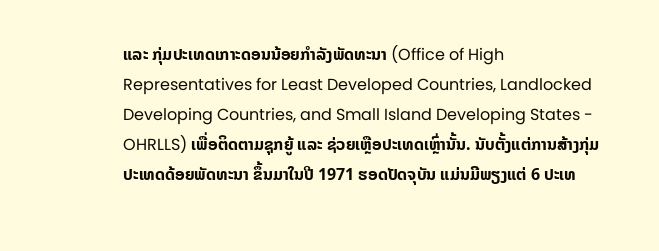ແລະ ກຸ່ມປະເທດເກາະດອນນ້ອຍກຳລັງພັດທະນາ (Office of High Representatives for Least Developed Countries, Landlocked Developing Countries, and Small Island Developing States - OHRLLS) ເພື່ອຕິດຕາມຊຸກຍູ້ ແລະ ຊ່ວຍເຫຼືອປະເທດເຫຼົ່ານັ້ນ. ນັບຕັ້ງແຕ່ການສ້າງກຸ່ມປະເທດດ້ອຍພັດທະນາ ຂຶ້ນມາໃນປີ 1971 ຮອດປັດຈຸບັນ ແມ່ນມີພຽງແຕ່ 6 ປະເທ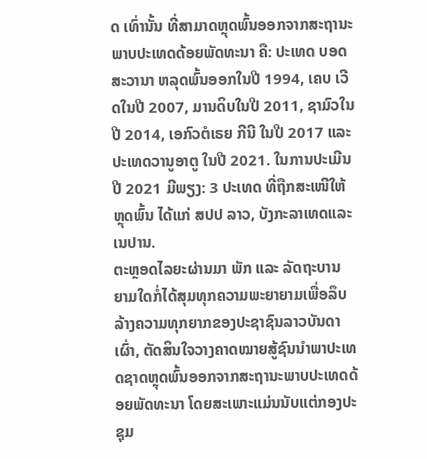ດ ເທົ່ານັ້ນ ທີ່ສາມາດຫຼຸດພົ້ນອອກຈາກສະຖານະພາບປະເທດດ້ອຍພັດທະນາ ຄື: ປະເທດ ບອດສະວານາ ຫລຸດພົ້ນອອກໃນປີ 1994, ເຄບ ເວີດໃນປີ 2007, ມານດິບໃນປີ 2011, ຊາມົວໃນປີ 2014, ເອກົວຕໍເຣຍ ກີນີ ໃນປີ 2017 ແລະ ປະເທດວານູອາຕູ ໃນປີ 2021. ໃນການປະເມີນປີ 2021 ມີພຽງ: 3 ປະເທດ ທີ່ຖືກສະເໜີໃຫ້ຫຼຸດພົ້ນ ໄດ້ແກ່ ສປປ ລາວ, ບັງກະລາເທດແລະ ເນປານ.
ຕະຫຼອດໄລຍະຜ່ານມາ ພັກ ແລະ ລັດຖະບານ ຍາມໃດກໍ່ໄດ້ສຸມທຸກຄວາມພະຍາຍາມເພື່ອລຶບລ້າງຄວາມທຸກຍາກຂອງປະຊາຊົນລາວບັນດາເຜົ່າ, ຕັດສິນໃຈວາງຄາດໝາຍສູ້ຊົນນຳພາປະເທດຊາດຫຼຸດພົ້ນອອກຈາກສະຖານະພາບປະເທດດ້ອຍພັດທະນາ ໂດຍສະເພາະແມ່ນນັບແຕ່ກອງປະຊຸມ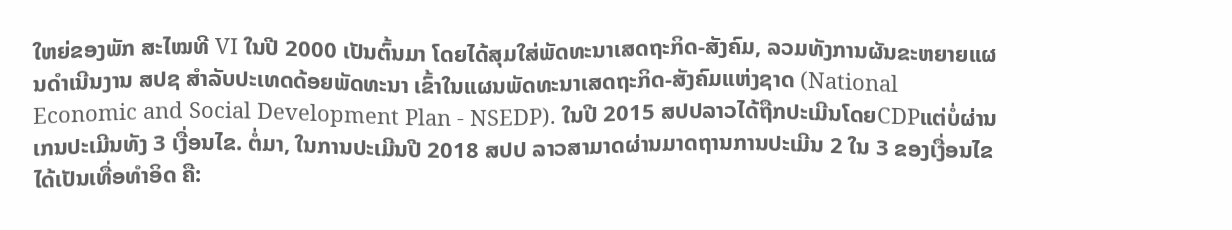ໃຫຍ່ຂອງພັກ ສະໄໝທີ VI ໃນປີ 2000 ເປັນຕົ້ນມາ ໂດຍໄດ້ສຸມໃສ່ພັດທະນາເສດຖະກິດ-ສັງຄົມ, ລວມທັງການຜັນຂະຫຍາຍແຜນດຳເນີນງານ ສປຊ ສຳລັບປະເທດດ້ອຍພັດທະນາ ເຂົ້າໃນແຜນພັດທະນາເສດຖະກິດ-ສັງຄົມແຫ່ງຊາດ (National Economic and Social Development Plan - NSEDP). ໃນປີ 2015 ສປປລາວໄດ້ຖືກປະເມີນໂດຍCDPແຕ່ບໍ່ຜ່ານເກນປະເມີນທັງ 3 ເງື່ອນໄຂ. ຕໍ່ມາ, ໃນການປະເມີນປີ 2018 ສປປ ລາວສາມາດຜ່ານມາດຖານການປະເມີນ 2 ໃນ 3 ຂອງເງື່ອນໄຂ ໄດ້ເປັນເທື່ອທໍາອິດ ຄື: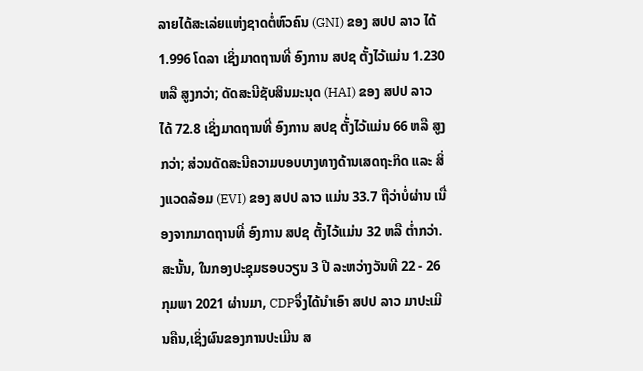ລາຍໄດ້ສະເລ່ຍແຫ່ງຊາດຕໍ່ຫົວຄົນ (GNI) ຂອງ ສປປ ລາວ ໄດ້ 1.996 ໂດລາ ເຊິ່ງມາດຖານທີ່ ອົງການ ສປຊ ຕັ້ງໄວ້ແມ່ນ 1.230 ຫລື ສູງກວ່າ; ດັດສະນີຊັບສິນມະນຸດ (HAI) ຂອງ ສປປ ລາວ ໄດ້ 72.8 ເຊິ່ງມາດຖານທີ່ ອົງການ ສປຊ ຕັ້່ງໄວ້ແມ່ນ 66 ຫລື ສູງກວ່າ; ສ່ວນດັດສະນີຄວາມບອບບາງທາງດ້ານເສດຖະກິດ ແລະ ສິ່ງແວດລ້ອມ (EVI) ຂອງ ສປປ ລາວ ແມ່ນ 33.7 ຖືວ່າບໍ່ຜ່ານ ເນື່ອງຈາກມາດຖານທີ່ ອົງການ ສປຊ ຕັ້ງໄວ້ແມ່ນ 32 ຫລື ຕໍ່າກວ່າ. ສະນັ້ນ, ໃນກອງປະຊຸມຮອບວຽນ 3 ປີ ລະຫວ່າງວັນທີ 22 - 26 ກຸມພາ 2021 ຜ່ານມາ, CDPຈຶ່ງໄດ້ນຳເອົາ ສປປ ລາວ ມາປະເມີນຄືນ,ເຊິ່ງຜົນຂອງການປະເມີນ ສ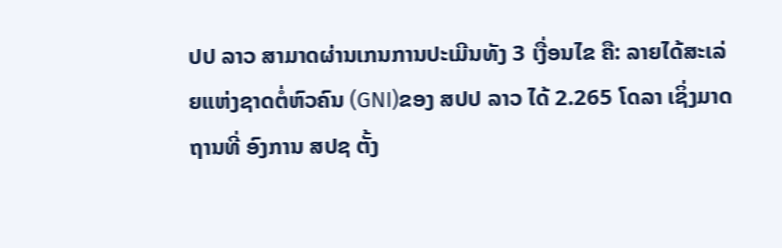ປປ ລາວ ສາມາດຜ່ານເກນການປະເມີນທັງ 3 ເງື່ອນໄຂ ຄື: ລາຍໄດ້ສະເລ່ຍແຫ່ງຊາດຕໍ່ຫົວຄົນ (GNI)ຂອງ ສປປ ລາວ ໄດ້ 2.265 ໂດລາ ເຊິ່ງມາດຖານທີ່ ອົງການ ສປຊ ຕັ້ງ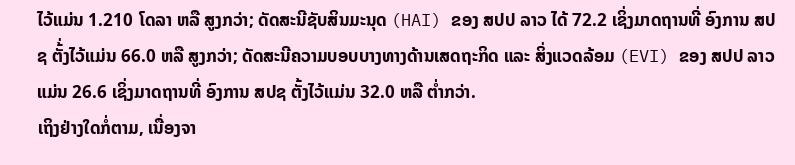ໄວ້ແມ່ນ 1.210 ໂດລາ ຫລື ສູງກວ່າ; ດັດສະນີຊັບສິນມະນຸດ (HAI) ຂອງ ສປປ ລາວ ໄດ້ 72.2 ເຊິ່ງມາດຖານທີ່ ອົງການ ສປຊ ຕັ້່ງໄວ້ແມ່ນ 66.0 ຫລື ສູງກວ່າ; ດັດສະນີຄວາມບອບບາງທາງດ້ານເສດຖະກິດ ແລະ ສິ່ງແວດລ້ອມ (EVI) ຂອງ ສປປ ລາວ ແມ່ນ 26.6 ເຊິ່ງມາດຖານທີ່ ອົງການ ສປຊ ຕັ້ງໄວ້ແມ່ນ 32.0 ຫລື ຕໍ່າກວ່າ.
ເຖິງຢ່າງໃດກໍ່ຕາມ, ເນື່ອງຈາ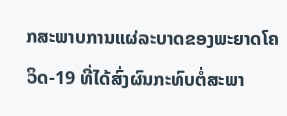ກສະພາບການແຜ່ລະບາດຂອງພະຍາດໂຄວິດ-19 ທີ່ໄດ້ສົ່ງຜົນກະທົບຕໍ່ສະພາ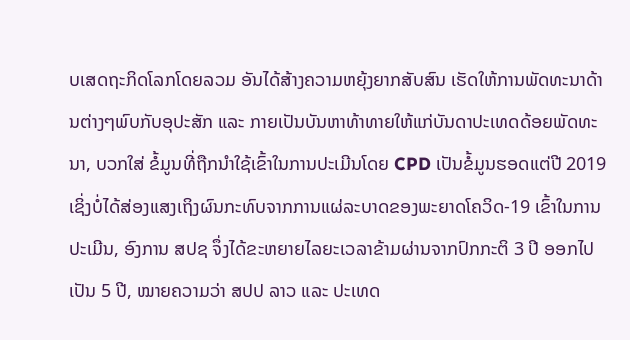ບເສດຖະກິດໂລກໂດຍລວມ ອັນໄດ້ສ້າງຄວາມຫຍຸ້ງຍາກສັບສົນ ເຮັດໃຫ້ການພັດທະນາດ້ານຕ່າງໆພົບກັບອຸປະສັກ ແລະ ກາຍເປັນບັນຫາທ້າທາຍໃຫ້ແກ່ບັນດາປະເທດດ້ອຍພັດທະນາ, ບວກໃສ່ ຂໍ້ມູນທີ່ຖືກນຳໃຊ້ເຂົ້າໃນການປະເມີນໂດຍ CPD ເປັນຂໍ້ມູນຮອດແຕ່ປີ 2019 ເຊິ່ງບໍ່ໄດ້ສ່ອງແສງເຖິງຜົນກະທົບຈາກການແຜ່ລະບາດຂອງພະຍາດໂຄວິດ-19 ເຂົ້າໃນການປະເມີນ, ອົງການ ສປຊ ຈຶ່ງໄດ້ຂະຫຍາຍໄລຍະເວລາຂ້າມຜ່ານຈາກປົກກະຕິ 3 ປີ ອອກໄປເປັນ 5 ປີ, ໝາຍຄວາມວ່າ ສປປ ລາວ ແລະ ປະເທດ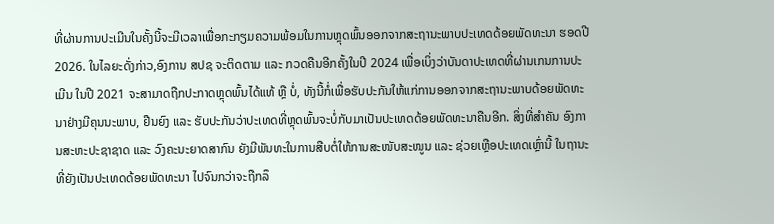ທີ່ຜ່ານການປະເມີນໃນຄັ້ງນີ້ຈະມີເວລາເພື່ອກະກຽມຄວາມພ້ອມໃນການຫຼຸດພົ້ນອອກຈາກສະຖານະພາບປະເທດດ້ອຍພັດທະນາ ຮອດປີ 2026. ໃນໄລຍະດັ່ງກ່າວ,ອົງການ ສປຊ ຈະຕິດຕາມ ແລະ ກວດຄືນອີກຄັ້ງໃນປີ 2024 ເພື່ອເບິ່ງວ່າບັນດາປະເທດທີ່ຜ່ານເກນການປະເມີນ ໃນປີ 2021 ຈະສາມາດຖືກປະກາດຫຼຸດພົ້ນໄດ້ແທ້ ຫຼື ບໍ່, ທັງນີ້ກໍ່ເພື່ອຮັບປະກັນໃຫ້ແກ່ການອອກຈາກສະຖານະພາບດ້ອຍພັດທະນາຢ່າງມີຄຸນນະພາບ, ຢືນຍົງ ແລະ ຮັບປະກັນວ່າປະເທດທີ່ຫຼຸດພົ້ນຈະບໍ່ກັບມາເປັນປະເທດດ້ອຍພັດທະນາຄືນອີກ. ສິ່ງທີ່ສຳຄັນ ອົງການສະຫະປະຊາຊາດ ແລະ ວົງຄະນະຍາດສາກົນ ຍັງມີພັນທະໃນການສືບຕໍ່ໃຫ້ການສະໜັບສະໜູນ ແລະ ຊ່ວຍເຫຼືອປະເທດເຫຼົ່ານີ້ ໃນຖານະທີ່ຍັງເປັນປະເທດດ້ອຍພັດທະນາ ໄປຈົນກວ່າຈະຖືກລຶ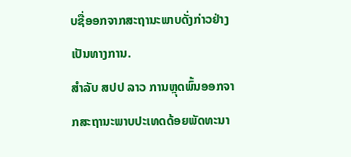ບຊື່ອອກຈາກສະຖານະພາບດັ່ງກ່າວຢ່າງເປັນທາງການ.
ສຳລັບ ສປປ ລາວ ການຫຼຸດພົ້ນອອກຈາກສະຖານະພາບປະເທດດ້ອຍພັດທະນາ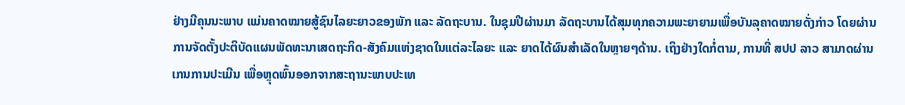ຢ່າງມີຄຸນນະພາບ ແມ່ນຄາດໝາຍສູ້ຊົນໄລຍະຍາວຂອງພັກ ແລະ ລັດຖະບານ. ໃນຊຸມປີຜ່ານມາ ລັດຖະບານໄດ້ສຸມທຸກຄວາມພະຍາຍາມເພື່ອບັນລຸຄາດໝາຍດັ່ງກ່າວ ໂດຍຜ່ານການຈັດຕັ້ງປະຕິບັດແຜນພັດທະນາເສດຖະກິດ-ສັງຄົມແຫ່ງຊາດໃນແຕ່ລະໄລຍະ ແລະ ຍາດໄດ້ຜົນສຳເລັດໃນຫຼາຍໆດ້ານ. ເຖິງຢ່າງໃດກໍ່ຕາມ, ການທີ່ ສປປ ລາວ ສາມາດຜ່ານເກນການປະເມີນ ເພື່ອຫຼຸດພົ້ນອອກຈາກສະຖານະພາບປະເທ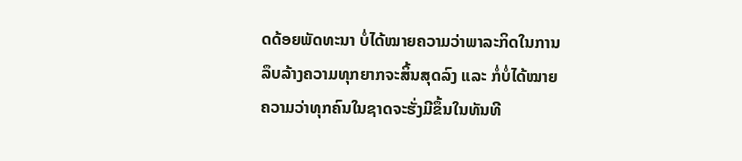ດດ້ອຍພັດທະນາ ບໍ່ໄດ້ໝາຍຄວາມວ່າພາລະກິດໃນການລຶບລ້າງຄວາມທຸກຍາກຈະສິ້ນສຸດລົງ ແລະ ກໍ່ບໍ່ໄດ້ໝາຍຄວາມວ່າທຸກຄົນໃນຊາດຈະຮັ່ງມີຂຶ້ນໃນທັນທີ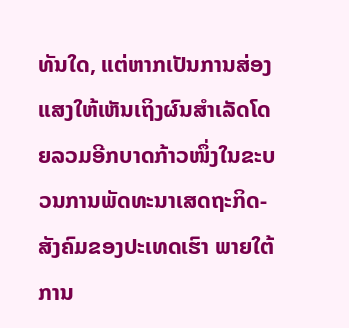ທັນໃດ, ແຕ່ຫາກເປັນການສ່ອງແສງໃຫ້ເຫັນເຖິງຜົນສຳເລັດໂດຍລວມອີກບາດກ້າວໜຶ່ງໃນຂະບວນການພັດທະນາເສດຖະກິດ-ສັງຄົມຂອງປະເທດເຮົາ ພາຍໃຕ້ການ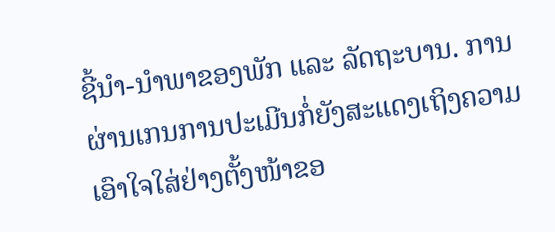ຊີ້ນຳ-ນຳພາຂອງພັກ ແລະ ລັດຖະບານ. ການຜ່ານເກນການປະເມີນກໍ່ຍັງສະແດງເຖິງຄວາມເອົາໃຈໃສ່ຢ່າງຕັ້ງໜ້າຂອ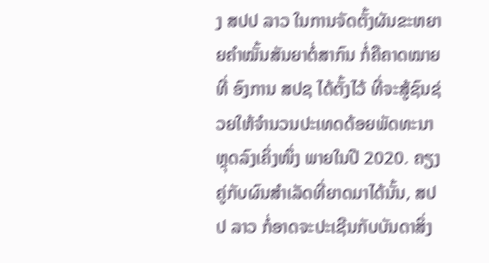ງ ສປປ ລາວ ໃນການຈັດຕັ້ງຜັນຂະຫຍາຍຄຳໝັ້ນສັນຍາຕໍ່ສາກົນ ກໍ່ຄືຄາດໝາຍທີ່ ອົງການ ສປຊ ໄດ້ຕັ້ງໄວ້ ທີ່ຈະສູ້ຊົນຊ່ວຍໃຫ້ຈຳນວນປະເທດດ້ອຍພັດທະນາຫຼຸດລົງເຄິ່ງໜຶ່ງ ພາຍໃນປີ 2020. ຄຽງຄູ່ກັບຜົນສຳເລັດທີ່ຍາດມາໄດ້ນັ້ນ, ສປປ ລາວ ກໍ່ອາດຈະປະເຊີນກັບບັນດາສິ່ງ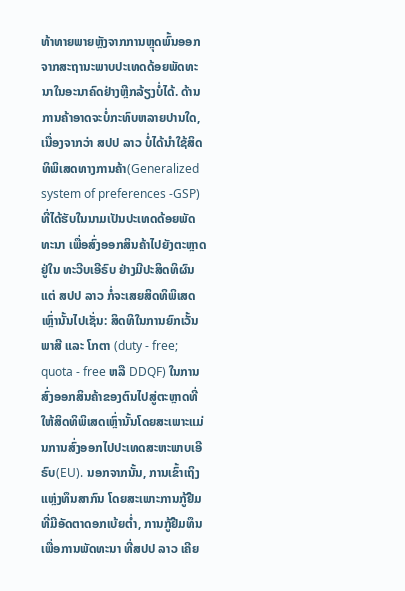ທ້າທາຍພາຍຫຼັງຈາກການຫຼຸດພົ້ນອອກຈາກສະຖານະພາບປະເທດດ້ອຍພັດທະນາໃນອະນາຄົດຢ່າງຫຼີກລ້ຽງບໍ່ໄດ້. ດ້ານການຄ້າອາດຈະບໍ່ກະທົບຫລາຍປານໃດ, ເນື່ອງຈາກວ່າ ສປປ ລາວ ບໍ່ໄດ້ນຳໃຊ້ສິດທິພິເສດທາງການຄ້າ(Generalized system of preferences -GSP)ທີ່ໄດ້ຮັບໃນນາມເປັນປະເທດດ້ອຍພັດທະນາ ເພື່ອສົ່ງອອກສິນຄ້າໄປຍັງຕະຫຼາດຢູ່ໃນ ທະວີບເອີຣົບ ຢ່າງມີປະສິດທິຜົນ ແຕ່ ສປປ ລາວ ກໍ່ຈະເສຍສິດທິພິເສດເຫຼົ່ານັ້ນໄປເຊັ່ນ: ສິດທິໃນການຍົກເວັ້ນພາສີ ແລະ ໂກຕາ (duty - free; quota - free ຫລື DDQF) ໃນການສົ່ງອອກສິນຄ້າຂອງຕົນໄປສູ່ຕະຫຼາດທີ່ໃຫ້ສິດທິພິເສດເຫຼົ່ານັ້ນໂດຍສະເພາະແມ່ນການສົ່ງອອກໄປປະເທດສະຫະພາບເອີຣົບ(EU). ນອກຈາກນັ້ນ, ການເຂົ້າເຖິງແຫຼ່ງທຶນສາກົນ ໂດຍສະເພາະການກູ້ຢືມທີ່ມີອັດຕາດອກເບ້ຍຕໍ່າ, ການກູ້ຢືມທຶນເພື່ອການພັດທະນາ ທີ່ສປປ ລາວ ເຄີຍ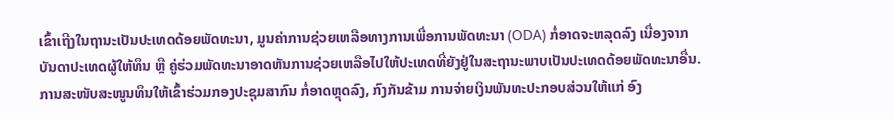ເຂົ້າເຖີງໃນຖານະເປັນປະເທດດ້ອຍພັດທະນາ, ມູນຄ່າການຊ່ວຍເຫລືອທາງການເພື່ອການພັດທະນາ (ODA) ກໍ່ອາດຈະຫລຸດລົງ ເນື່ອງຈາກບັນດາປະເທດຜູ້ໃຫ້ທຶນ ຫຼື ຄູ່ຮ່ວມພັດທະນາອາດຫັນການຊ່ວຍເຫລືອໄປໃຫ້ປະເທດທີ່ຍັງຢູ່ໃນສະຖານະພາບເປັນປະເທດດ້ອຍພັດທະນາອື່ນ. ການສະໜັບສະໜູນທຶນໃຫ້ເຂົ້າຮ່ວມກອງປະຊຸມສາກົນ ກໍ່ອາດຫຼຸດລົງ, ກົງກັນຂ້າມ ການຈ່າຍເງິນພັນທະປະກອບສ່ວນໃຫ້ແກ່ ອົງ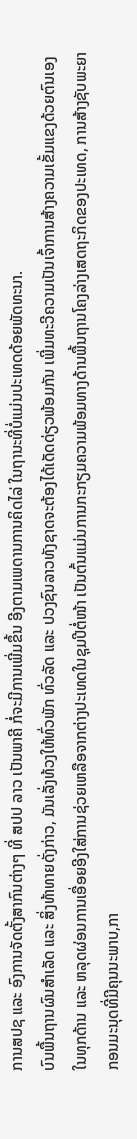ການສປຊ ແລະ ອົງການຈັດຕັ້ງສາກົນຕ່າງໆ ທີ່ ສປປ ລາວ ເປັນພາຄີ ກໍ່ຈະມີການເພີ່ມຂຶ້ນ ອີງຕາມເພດານການຄິດໄລ່ ໃນຖານະທີ່ບໍ່ແມ່ນປະເທດດ້ອຍພັດທະນາ.
ບົນພື້ນຖານຜົນສຳເລັດ ແລະ ສິ່ງທ້າທາຍດັ່ງກ່າວ, ມັນເລັ່ງທ້ວງໃຫ້ທົ່ວພັກ ທົ່ວລັດ ແລະ ປວງຊົນລາວທັງຊາດຈະຕ້ອງໄດ້ເດັດດ່ຽວພ້ອມກັນ ເພີ່ມທະວີຄວາມເປັນເຈົ້າການສ້າງຄວາມເຂັ້ມແຂງດ້ວຍຕົນເອງໃນທຸກດ້ານ ແລະ ຫລຸດຜ່ອນການເອື່ອຍອີງໃສ່ການຊ່ວຍເຫລືອຈາກຕ່າງປະເທດໃນຊຸມປີຕໍ່ໜ້າ ເປັນຕົ້ນແມ່ນການກະກຽມຄວາມພ້ອມທາງດ້ານພື້ນຖານໂຄງລ່າງເສດຖະກິດຂອງປະເທດ, ການສ້າງຊັບພະຍາກອນມະນຸດທີ່ມີຄຸນນະພາບ,ກາ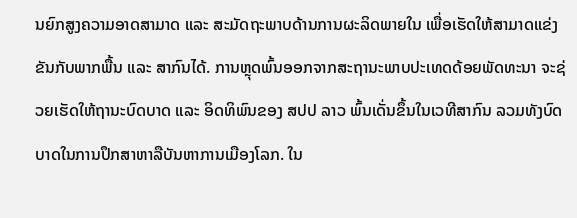ນຍົກສູງຄວາມອາດສາມາດ ແລະ ສະມັດຖະພາບດ້ານການຜະລິດພາຍໃນ ເພື່ອເຮັດໃຫ້ສາມາດແຂ່ງຂັນກັບພາກພື້ນ ແລະ ສາກົນໄດ້. ການຫຼຸດພົ້ນອອກຈາກສະຖານະພາບປະເທດດ້ອຍພັດທະນາ ຈະຊ່ວຍເຮັດໃຫ້ຖານະບົດບາດ ແລະ ອິດທິພົນຂອງ ສປປ ລາວ ພົ້ນເດັ່ນຂຶ້ນໃນເວທີສາກົນ ລວມທັງບົດບາດໃນການປຶກສາຫາລືບັນຫາການເມືອງໂລກ. ໃນ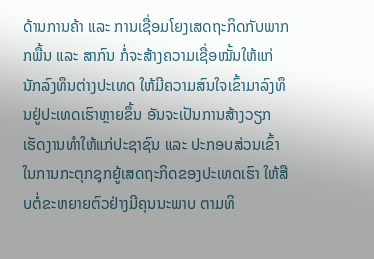ດ້ານການຄ້າ ແລະ ການເຊື່ອມໂຍງເສດຖະກິດກັບພາກກພື້ນ ແລະ ສາກົນ ກໍ່ຈະສ້າງຄວາມເຊື່ອໝັ້ນໃຫ້ແກ່ນັກລົງທຶນຕ່າງປະເທດ ໃຫ້ມີຄວາມສົນໃຈເຂົ້າມາລົງທຶນຢູ່ປະເທດເຮົາຫຼາຍຂຶ້ນ ອັນຈະເປັນການສ້າງວຽກເຮັດງານທຳໃຫ້ແກ່ປະຊາຊົນ ແລະ ປະກອບສ່ວນເຂົ້າໃນການກະຕຸກຊຸກຍູ້ເສດຖະກິດຂອງປະເທດເຮົາ ໃຫ້ສືບຕໍ່ຂະຫຍາຍຕົວຢ່າງມີຄຸນນະພາບ ຕາມທິ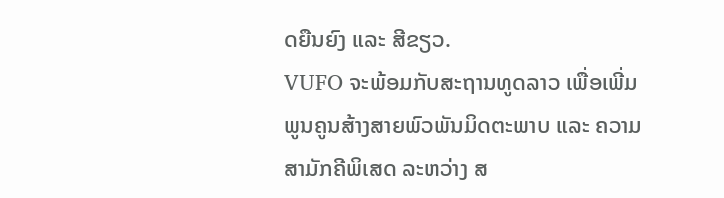ດຍືນຍົງ ແລະ ສີຂຽວ.
VUFO ຈະພ້ອມກັບສະຖານທູດລາວ ເພື່ອເພີ່ມພູນຄູນສ້າງສາຍພົວພັນມິດຕະພາບ ແລະ ຄວາມສາມັກຄີພິເສດ ລະຫວ່າງ ສ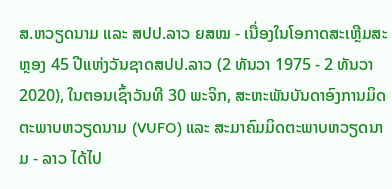ສ.ຫວຽດນາມ ແລະ ສປປ.ລາວ ຍສໝ - ເນື່ອງໃນໂອກາດສະເຫຼີມສະຫຼອງ 45 ປີແຫ່ງວັນຊາດສປປ.ລາວ (2 ທັນວາ 1975 - 2 ທັນວາ 2020), ໃນຕອນເຊົ້າວັນທີ 30 ພະຈິກ, ສະຫະພັນບັນດາອົງການມິດຕະພາບຫວຽດນາມ (VUFO) ແລະ ສະມາຄົມມິດຕະພາບຫວຽດນາມ - ລາວ ໄດ້ໄປ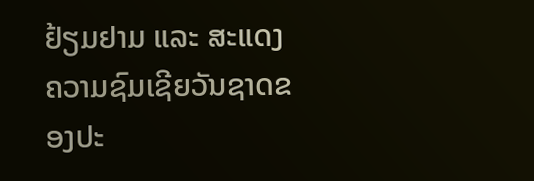ຢ້ຽມຢາມ ແລະ ສະແດງຄວາມຊົມເຊີຍວັນຊາດຂອງປະ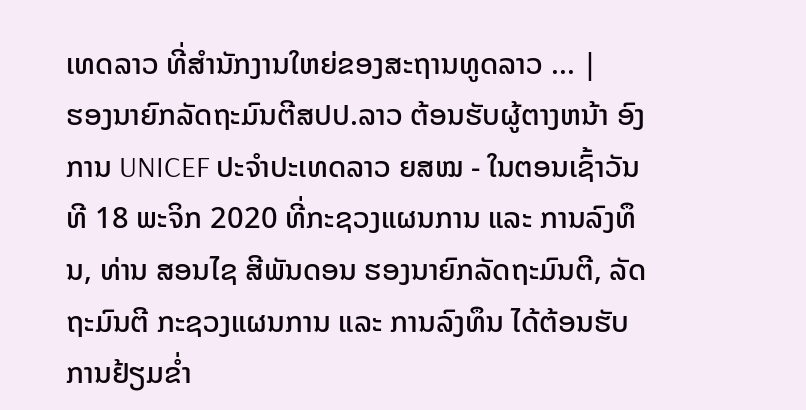ເທດລາວ ທີ່ສຳນັກງານໃຫຍ່ຂອງສະຖານທູດລາວ ... |
ຮອງນາຍົກລັດຖະມົນຕີສປປ.ລາວ ຕ້ອນຮັບຜູ້ຕາງຫນ້າ ອົງການ UNICEF ປະຈຳປະເທດລາວ ຍສໝ - ໃນຕອນເຊົ້າວັນທີ 18 ພະຈິກ 2020 ທີ່ກະຊວງແຜນການ ແລະ ການລົງທຶນ, ທ່ານ ສອນໄຊ ສີພັນດອນ ຮອງນາຍົກລັດຖະມົນຕີ, ລັດຖະມົນຕີ ກະຊວງແຜນການ ແລະ ການລົງທຶນ ໄດ້ຕ້ອນຮັບການຢ້ຽມຂໍ່າ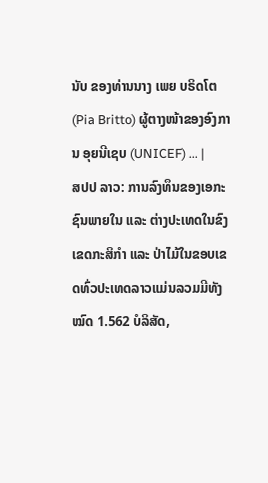ນັບ ຂອງທ່ານນາງ ເພຍ ບຣິດໂຕ(Pia Britto) ຜູ້ຕາງໜ້າຂອງອົງການ ອຸຍນີເຊບ (UNICEF) ... |
ສປປ ລາວ: ການລົງທຶນຂອງເອກະຊົນພາຍໃນ ແລະ ຕ່າງປະເທດໃນຂົງເຂດກະສິກຳ ແລະ ປ່າໄມ້ໃນຂອບເຂດທົ່ວປະເທດລາວແມ່ນລວມມີທັງໝົດ 1.562 ບໍລິສັດ,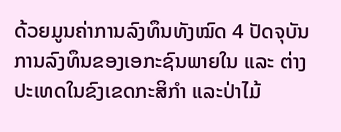ດ້ວຍມູນຄ່າການລົງທຶນທັງໝົດ 4 ປັດຈຸບັນການລົງທຶນຂອງເອກະຊົນພາຍໃນ ແລະ ຕ່າງປະເທດໃນຂົງເຂດກະສິກຳ ແລະປ່າໄມ້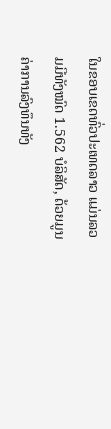ໃນຂອບເຂດທົ່ວປະເທດລາວ ແມ່ນລວມມີທັງໝົດ 1.562 ບໍລິສັດ, ດ້ວຍມູນຄ່າການລົງທຶນທັງ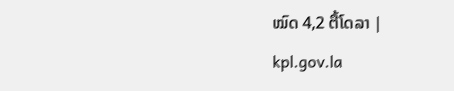ໝົດ 4,2 ຕື້ໂດລາ |
kpl.gov.la